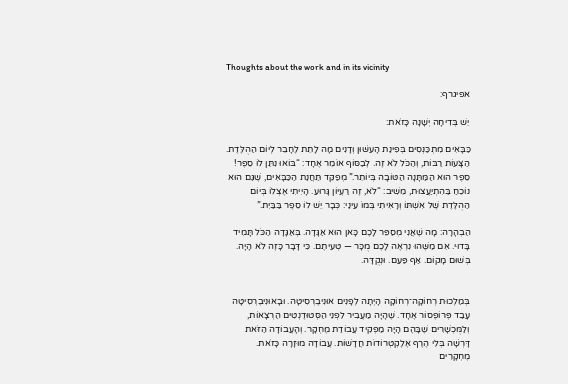Thoughts about the work and in its vicinity

אפיגרף:

יֵשׁ בְּדִיחָה יְשָׁנָה כָּזֹאת:

כַּבָּאִים מִתְכַּנְּסִים בְּפִינַת הָעִשּׁוּן וְדָנִים מָה לָתֵת לֶחָבֵר לְיוֹם הַהֻלֶּדֶת. הַצָּעוֹת רַבּוֹת, וְהַכֹּל לֹא זֶה. לְבַסּוֹף אוֹמֵר אֶחָד: “בּוֹאוּ נִתֵּן לוֹ סֵפֶר! סֵפֶר הוּא הַמַּתָּנָה הַטּוֹבָה בְּיוֹתֵר.” מְפַקֵּד תַּחֲנַת הַכַּבָּאִים, שֶׁגַּם הוּא נוֹכֵחַ בַּהִתְיַעֲצוּת, מֵשִׁיב: “לֹא, זֶה רַעְיוֹן גָּרוּעַ. הָיִיתִי אֶצְלוֹ בְּיוֹם הַהֻלֶּדֶת שֶׁל אִשְׁתּוֹ וְרָאִיתִי בְּמוֹ עֵינַי: כְּבָר יֵשׁ לוֹ סֵפֶר בַּבַּיִת.”

הַבְהָרָה: מָה שֶׁאֲנִי מְסַפֵּר לָכֶם כָּאן הוּא אַגָּדָה. בְּאַגָּדָה הַכֹּל תָּמִיד בָּדוּי. אִם מַשֶּׁהוּ נִרְאֶה לָכֶם מֻכָּר — טְעִיתֶם. כִּי דָּבָר כָּזֶה לֹא הָיָה. בְּשׁוּם מָקוֹם. אַף פַּעַם. וּנְקֻדָּה.


בְּמַלְכוּת רְחוֹקָה־רְחוֹקָה הָיְתָה לְפָנִים אוּנִיבֶרְסִיטָה. וּבָאוּנִיבֶרְסִיטָה עָבַד פְּרוֹפֶסוֹר אֶחָד. שֶׁהָיָה מַעֲבִיר לִפְנֵי הַסְּטוּדֶנְטִים הַרְצָאוֹת, וְלַמֻּכְשָׁרִים שֶׁבָּהֶם הָיָה מַפְקִיד עֲבוֹדַת מֶחְקָר. וְהָעֲבוֹדָה הַזֹּאת דָּרְשָׁה בְּלִי הֶרֶף אֶלֶקְטְרוֹדוֹת חֲדָשׁוֹת. עֲבוֹדָה מוּזָרָה כָּזֹאת. מֶחְקָרִים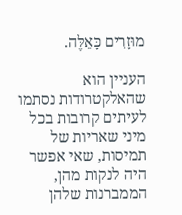מוּזָרִים כָּאֵלֶּה.

העניין הוא שהאלקטרודות נסתמו לעיתים קרובות בכל מיני שאריות של תמיסות, שאי אפשר היה לנקות מהן, הממברנות שלהן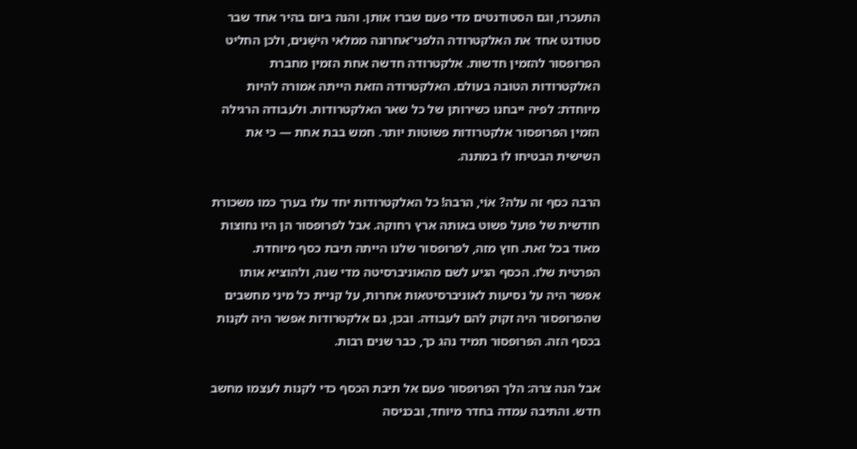התעכרו, וגם הסטודנטים מדי פעם שברו אותן. והנה ביום בהיר אחד שבר סטודנט אחד את האלקטרודה הלפני־אחרונה ממלאי הישָׁנים, ולכן החליט הפרופסור להזמין חדשות. אלקטרודה חדשה אחת הזמין מחברת האלקטרודות הטובה בעולם. האלקטרודה הזאת הייתה אמורה להיות מיוחדת: לפיה ייבחנו כשירותן של כל שאר האלקטרודות. ולעבודה הרגילה הזמין הפרופסור אלקטרודות פשוטות יותר. חמש בבת אחת — כי את השישית הבטיחו לו במתנה.

הרבה כסף זה עלה? אוֹי, הרבה! כל האלקטרודות יחד עלו בערך כמו משכורת חודשית של פועל פשוט באותה ארץ רחוקה. אבל לפרופסור הן היו נחוצות מאוד בכל זאת. חוץ מזה, לפרופסור שלנו הייתה תיבת כסף מיוחדת. הפרטית שלו. הכסף הגיע לשם מהאוניברסיטה מדי שנה, ולהוציא אותו אפשר היה על נסיעות לאוניברסיטאות אחרות, על קניית כל מיני מחשבים שהפרופסור היה זקוק להם לעבודה. ובכן, גם אלקטרודות אפשר היה לקנות בכסף הזה. הפרופסור תמיד נהג כך, כבר שנים רבות.

אבל הנה צרה: הלך הפרופסור פעם אל תיבת הכסף כדי לקנות לעצמו מחשב חדש. והתיבה עמדה בחדר מיוחד, ובכניסה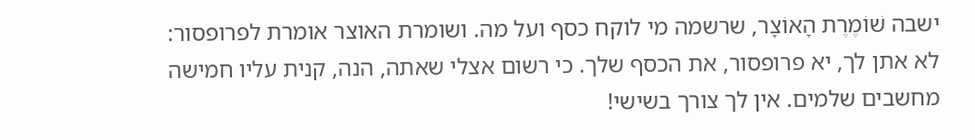ישבה שׁוֹמֶרֶת הָאוֹצָר, שרשמה מי לוקח כסף ועל מה. ושומרת האוצר אומרת לפרופסור: לא אתן לך, יא פרופסור, את הכסף שלך. כי רשום אצלי שאתה, הנה, קנית עליו חמישה מחשבים שלמים. אין לך צורך בשישי!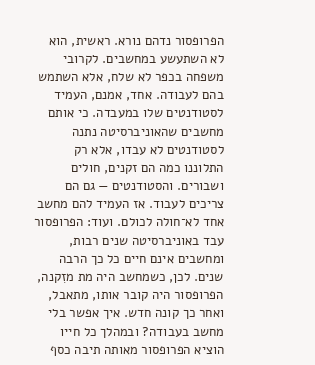הפרופסור נדהם נורא. ראשית, הוא לא השתעשע במחשבים. לקרובי משפחה בכפר לא שלח, אלא השתמש בהם לעבודה. אחד, אמנם, העמיד לסטודנטים שלו במעבדה. כי אותם מחשבים שהאוניברסיטה נתנה לסטודנטים לא עבדו, אלא רק התלוננו כמה הם זקנים, חולים ושבורים. והסטודנטים — גם הם צריכים לעבוד. אז העמיד להם מחשב אחד לא־חולה לכולם. ועוד: הפרופסור עבד באוניברסיטה שנים רבות, ומחשבים אינם חיים כל כך הרבה שנים. לכן, כשמחשב היה מת מזִקנה, הפרופסור היה קובר אותו, מתאבל, ואחר כך קונה חדש. איך אפשר בלי מחשב בעבודה? ובמהלך כל חייו הוציא הפרופסור מאותה תיבה כסף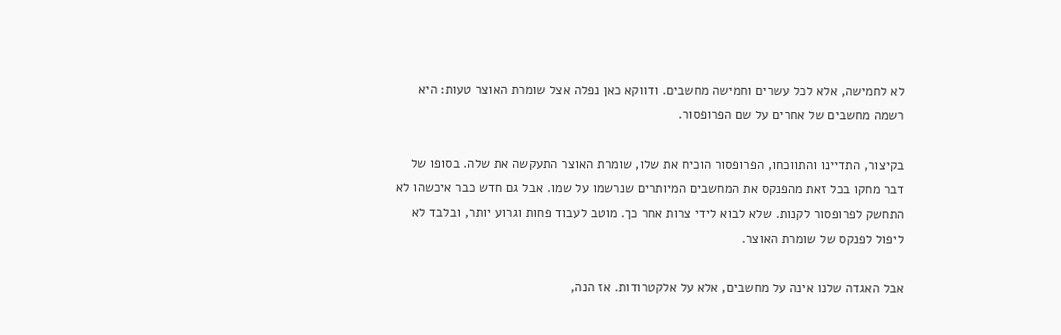לא לחמישה, אלא לכל עשרים וחמישה מחשבים. ודווקא כאן נפלה אצל שומרת האוצר טעות: היא רשמה מחשבים של אחרים על שם הפרופסור.

בקיצור, התדיינו והתווכחו, הפרופסור הוכיח את שלו, שומרת האוצר התעקשה את שלה. בסופו של דבר מחקו בכל זאת מהפנקס את המחשבים המיותרים שנרשמו על שמו. אבל גם חדש כבר איכשהו לא התחשק לפרופסור לקנות. שלא לבוא לידי צרות אחר כך. מוטב לעבוד פחות וגרוע יותר, ובלבד לא ליפול לפנקס של שומרת האוצר.

אבל האגדה שלנו אינה על מחשבים, אלא על אלקטרודות. אז הנה,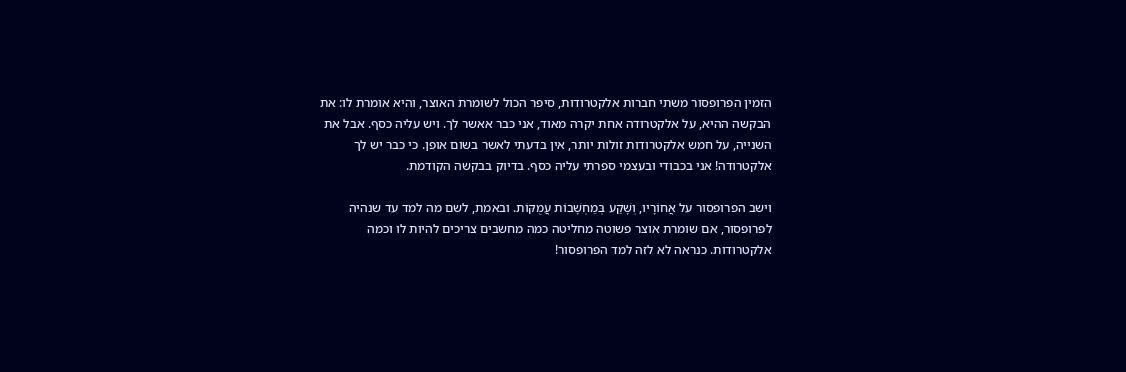הזמין הפרופסור משתי חברות אלקטרודות, סיפר הכול לשומרת האוצר, והיא אומרת לו: את הבקשה ההיא, על אלקטרודה אחת יקרה מאוד, אני כבר אאשר לך. ויש עליה כסף. אבל את השנייה, על חמש אלקטרודות זולות יותר, אין בדעתי לאשר בשום אופן. כי כבר יש לך אלקטרודה! אני בכבודי ובעצמי ספרתי עליה כסף. בדיוק בבקשה הקודמת.

וישב הפרופסור על אֲחוֹרָיו, וְשָׁקַע בְּמַחְשָׁבוֹת עֲמֻקּוֹת. ובאמת, לשם מה למד עד שנהיה לפרופסור, אם שומרת אוצר פשוטה מחליטה כמה מחשבים צריכים להיות לו וכמה אלקטרודות. כנראה לא לזה למד הפרופסור!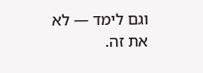וגם לימד — לא את זה.